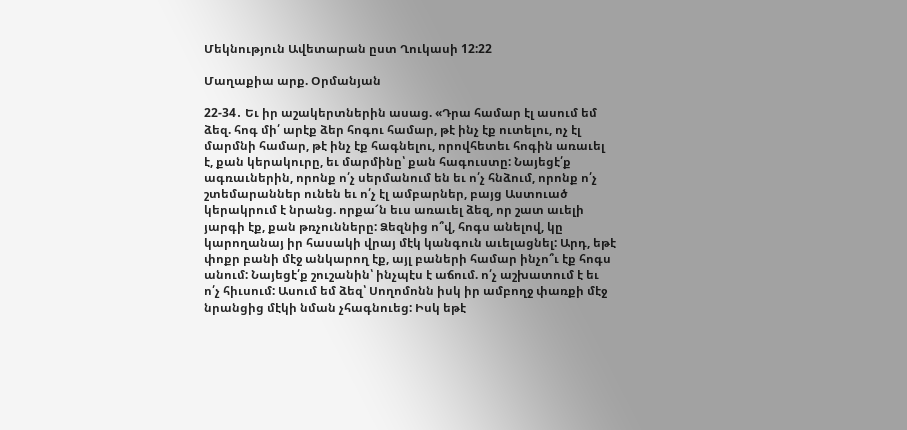Մեկնություն Ավետարան ըստ Ղուկասի 12:22

Մաղաքիա արք. Օրմանյան

22-34․ Եւ իր աշակերտներին ասաց. «Դրա համար էլ ասում եմ ձեզ. հոգ մի՛ արէք ձեր հոգու համար, թէ ինչ էք ուտելու, ոչ էլ մարմնի համար, թէ ինչ էք հագնելու, որովհետեւ հոգին առաւել է, քան կերակուրը, եւ մարմինը՝ քան հագուստը: Նայեցէ՛ք ագռաւներին, որոնք ո՛չ սերմանում են եւ ո՛չ հնձում, որոնք ո՛չ շտեմարաններ ունեն եւ ո՛չ էլ ամբարներ, բայց Աստուած կերակրում է նրանց. որքա՜ն եւս առաւել ձեզ, որ շատ աւելի յարգի էք, քան թռչունները: Ձեզնից ո՞վ, հոգս անելով, կը կարողանայ իր հասակի վրայ մէկ կանգուն աւելացնել: Արդ, եթէ փոքր բանի մէջ անկարող էք, այլ բաների համար ինչո՞ւ էք հոգս անում: Նայեցէ՛ք շուշանին՝ ինչպէս է աճում. ո՛չ աշխատում է եւ ո՛չ հիւսում: Ասում եմ ձեզ՝ Սողոմոնն իսկ իր ամբողջ փառքի մէջ նրանցից մէկի նման չհագնուեց: Իսկ եթէ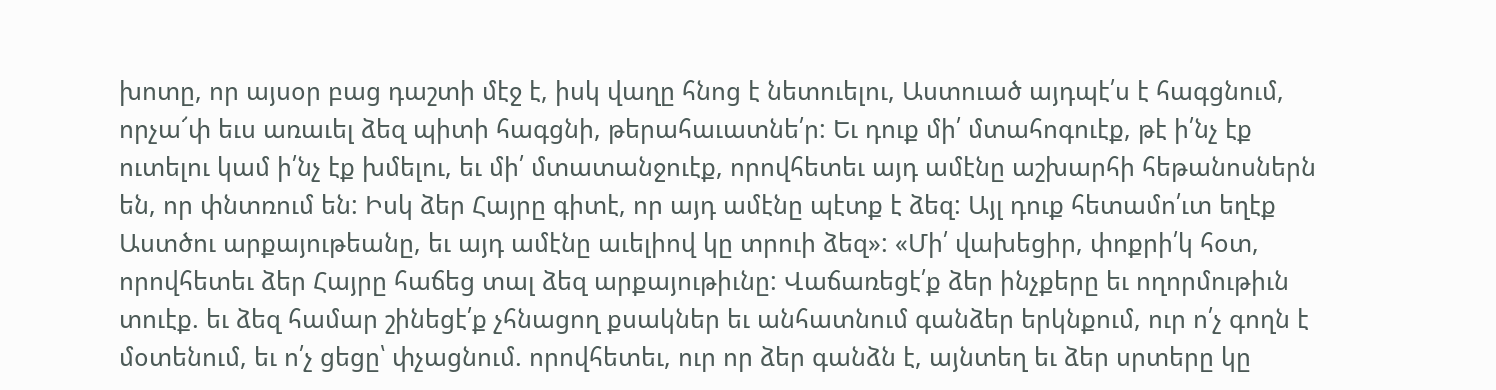խոտը, որ այսօր բաց դաշտի մէջ է, իսկ վաղը հնոց է նետուելու, Աստուած այդպէ՛ս է հագցնում, որչա՜փ եւս առաւել ձեզ պիտի հագցնի, թերահաւատնե՛ր: Եւ դուք մի՛ մտահոգուէք, թէ ի՛նչ էք ուտելու կամ ի՛նչ էք խմելու, եւ մի՛ մտատանջուէք, որովհետեւ այդ ամէնը աշխարհի հեթանոսներն են, որ փնտռում են: Իսկ ձեր Հայրը գիտէ, որ այդ ամէնը պէտք է ձեզ: Այլ դուք հետամո՛ւտ եղէք Աստծու արքայութեանը, եւ այդ ամէնը աւելիով կը տրուի ձեզ»: «Մի՛ վախեցիր, փոքրի՛կ հօտ, որովհետեւ ձեր Հայրը հաճեց տալ ձեզ արքայութիւնը: Վաճառեցէ՛ք ձեր ինչքերը եւ ողորմութիւն տուէք. եւ ձեզ համար շինեցէ՛ք չհնացող քսակներ եւ անհատնում գանձեր երկնքում, ուր ո՛չ գողն է մօտենում, եւ ո՛չ ցեցը՝ փչացնում. որովհետեւ, ուր որ ձեր գանձն է, այնտեղ եւ ձեր սրտերը կը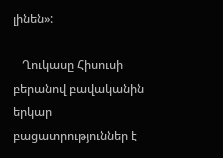լինեն»:

   Ղուկասը Հիսուսի բերանով բավականին երկար բացատրություններ է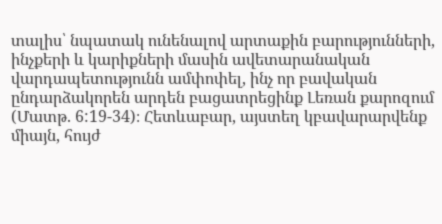տալիս՝ նպատակ ունենալով արտաքին բարությունների, ինչքերի և կարիքների մասին ավետարանական վարդապետությունն ամփոփել, ինչ որ բավական ընդարձակորեն արդեն բացատրեցինք Լեռան քարոզում (Մատթ. 6:19-34)։ Հետևաբար, այստեղ կբավարարվենք միայն, հույժ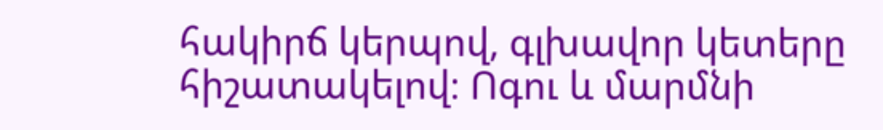հակիրճ կերպով, գլխավոր կետերը հիշատակելով։ Ոգու և մարմնի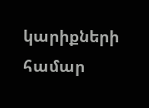կարիքների համար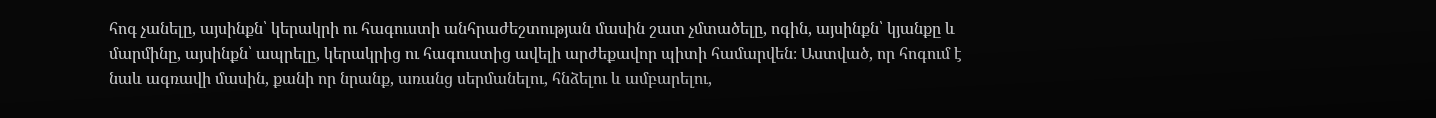հոգ չանելը, այսինքն՝ կերակրի ու հագուստի անհրաժեշտության մասին շատ չմտածելը, ոգին, այսինքն՝ կյանքը և մարմինը, այսինքն՝ ապրելը, կերակրից ու հագուստից ավելի արժեքավոր պիտի համարվեն։ Աստված, որ հոգում է նաև ագռավի մասին, քանի որ նրանք, առանց սերմանելու, հնձելու և ամբարելու,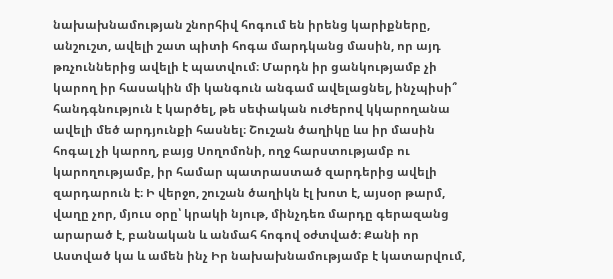նախախնամության շնորհիվ հոգում են իրենց կարիքները, անշուշտ, ավելի շատ պիտի հոգա մարդկանց մասին, որ այդ թռչուններից ավելի է պատվում։ Մարդն իր ցանկությամբ չի կարող իր հասակին մի կանգուն անգամ ավելացնել, ինչպիսի՞ հանդգնություն է կարծել, թե սեփական ուժերով կկարողանա ավելի մեծ արդյունքի հասնել։ Շուշան ծաղիկը ևս իր մասին հոգալ չի կարող, բայց Սողոմոնի, ողջ հարստությամբ ու կարողությամբ, իր համար պատրաստած զարդերից ավելի զարդարուն է։ Ի վերջո, շուշան ծաղիկն էլ խոտ է, այսօր թարմ, վաղը չոր, մյուս օրը՝ կրակի նյութ, մինչդեռ մարդը գերազանց արարած է, բանական և անմահ հոգով օժտված։ Քանի որ Աստված կա և ամեն ինչ Իր նախախնամությամբ է կատարվում,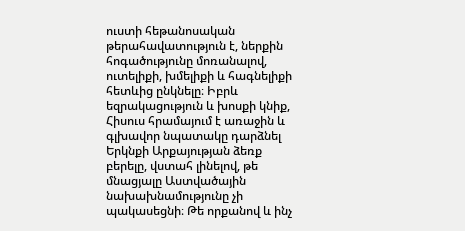ուստի հեթանոսական թերահավատություն է, ներքին հոգածությունը մոռանալով, ուտելիքի, խմելիքի և հագնելիքի հետևից ընկնելը։ Իբրև եզրակացություն և խոսքի կնիք, Հիսուս հրամայում է առաջին և գլխավոր նպատակը դարձնել Երկնքի Արքայության ձեռք բերելը, վստահ լինելով, թե մնացյալը Աստվածային նախախնամությունը չի պակասեցնի։ Թե որքանով և ինչ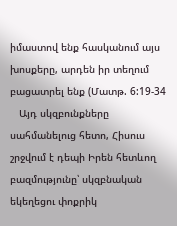իմաստով ենք հասկանում այս խոսքերը, արդեն իր տեղում բացատրել ենք (Մատթ. 6:19-34
   Այդ սկզբունքները սահմանելուց հետո, Հիսուս շրջվում է դեպի Իրեն հետևող բազմությունը՝ սկզբնական եկեղեցու փոքրիկ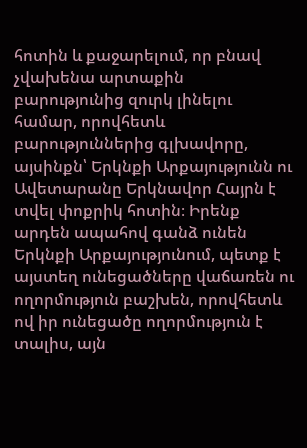հոտին և քաջարելում, որ բնավ չվախենա արտաքին բարությունից զուրկ լինելու համար, որովհետև բարություններից գլխավորը, այսինքն՝ Երկնքի Արքայությունն ու Ավետարանը Երկնավոր Հայրն է տվել փոքրիկ հոտին։ Իրենք արդեն ապահով գանձ ունեն Երկնքի Արքայությունում, պետք է այստեղ ունեցածները վաճառեն ու ողորմություն բաշխեն, որովհետև ով իր ունեցածը ողորմություն է տալիս, այն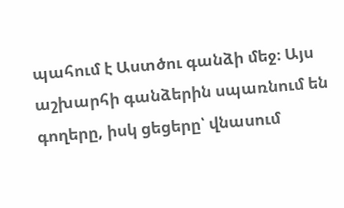պահում է Աստծու գանձի մեջ։ Այս աշխարհի գանձերին սպառնում են գողերը, իսկ ցեցերը՝ վնասում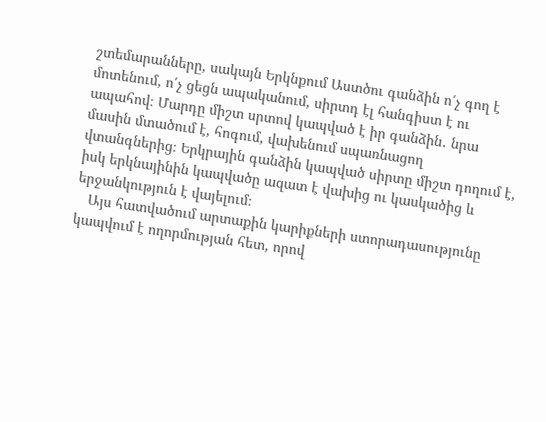շտեմարանները, սակայն Երկնքում Աստծու գանձին ո՛չ գող է մոտենում, ո՛չ ցեցն ապականում, սիրտդ էլ հանգիստ է ու ապահով։ Մարդը միշտ սրտով կապված է իր գանձին․ նրա մասին մտածում է, հոգում, վախենում սպառնացող վտանգներից։ Երկրային գանձին կապված սիրտը միշտ դողում է, իսկ երկնայինին կապվածը ազատ է վախից ու կասկածից և երջանկություն է վայելում։
   Այս հատվածում արտաքին կարիքների ստորադասությունը կապվում է ողորմության հետ, որով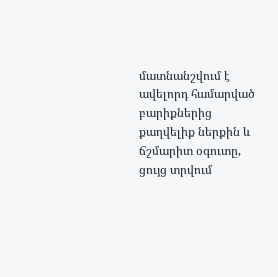մատնանշվում է ավելորդ համարված բարիքներից քաղվելիք ներքին և ճշմարիտ օգուտը, ցույց տրվում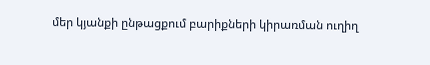մեր կյանքի ընթացքում բարիքների կիրառման ուղիղ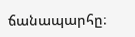ճանապարհը։